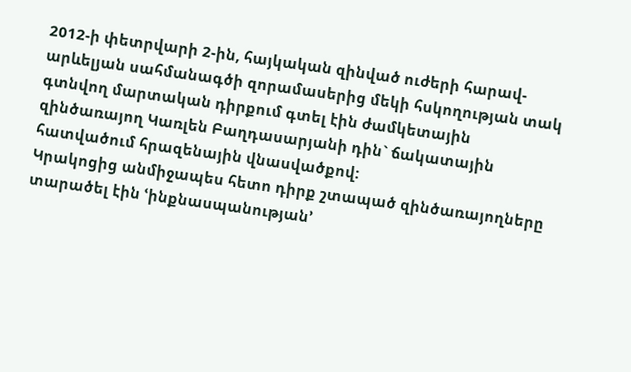2012-ի փետրվարի 2-ին, հայկական զինված ուժերի հարավ-արևելյան սահմանագծի զորամասերից մեկի հսկողության տակ գտնվող մարտական դիրքում գտել էին ժամկետային զինծառայող Կառլեն Բաղդասարյանի դին` ճակատային հատվածում հրազենային վնասվածքով:
Կրակոցից անմիջապես հետո դիրք շտապած զինծառայողները տարածել էին ՙինքնասպանության՚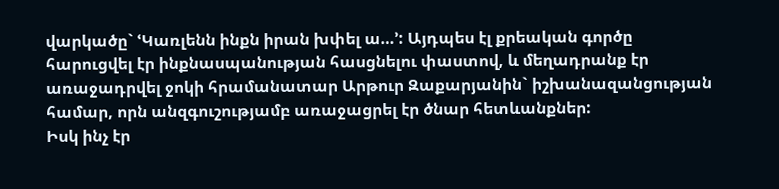վարկածը` ՙԿառլենն ինքն իրան խփել ա…՚: Այդպես էլ քրեական գործը հարուցվել էր ինքնասպանության հասցնելու փաստով, և մեղադրանք էր առաջադրվել ջոկի հրամանատար Արթուր Զաքարյանին` իշխանազանցության համար, որն անզգուշությամբ առաջացրել էր ծնար հետևանքներ:
Իսկ ինչ էր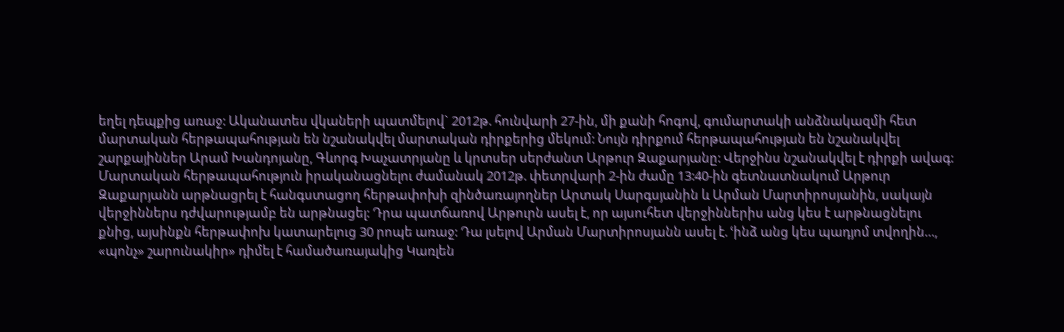եղել դեպքից առաջ: Ականատես վկաների պատմելով` 2012թ. հունվարի 27-ին, մի քանի հոգով, գումարտակի անձնակազմի հետ մարտական հերթապահության են նշանակվել մարտական դիրքերից մեկում: Նույն դիրքում հերթապահության են նշանակվել շարքայիններ Արամ Խանդոյանը, Գևորգ Խաչատրյանը և կրտսեր սերժանտ Արթուր Զաքարյանը: Վերջինս նշանակվել է դիրքի ավագ: Մարտական հերթապահություն իրականացնելու ժամանակ 2012թ. փետրվարի 2-ին ժամը 13:40-ին գետնատնակում Արթուր Զաքարյանն արթնացրել է հանգստացող հերթափոխի զինծառայողներ Արտակ Սարգսյանին և Արման Մարտիրոսյանին, սակայն վերջիններս դժվարությամբ են արթնացել: Դրա պատճառով Արթուրն ասել է, որ այսուհետ վերջիններիս անց կես է արթնացնելու քնից, այսինքն հերթափոխ կատարելուց 30 րոպե առաջ: Դա լսելով Արման Մարտիրոսյանն ասել է. ՙինձ անց կես պադյոմ տվողին…, «պոնչ» շարունակիր» դիմել է համածառայակից Կառլեն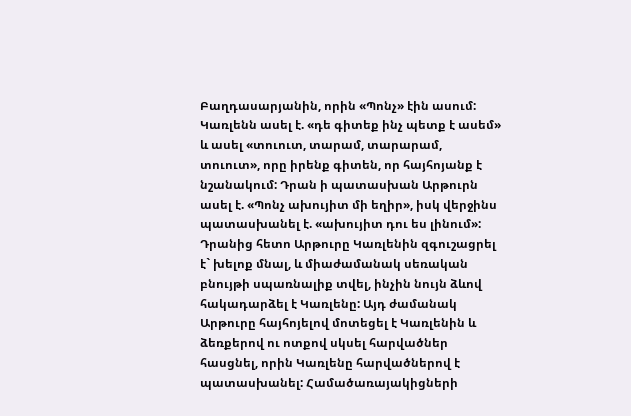Բաղդասարյանին, որին «Պոնչ» էին ասում: Կառլենն ասել է. «դե գիտեք ինչ պետք է ասեմ» և ասել «տուուտ, տարամ, տարարամ, տուուտ», որը իրենք գիտեն, որ հայհոյանք է նշանակում: Դրան ի պատասխան Արթուրն ասել է. «Պոնչ ախույիտ մի եղիր», իսկ վերջինս պատասխանել է. «ախույիտ դու ես լինում»: Դրանից հետո Արթուրը Կառլենին զգուշացրել է` խելոք մնալ, և միաժամանակ սեռական բնույթի սպառնալիք տվել, ինչին նույն ձևով հակադարձել է Կառլենը: Այդ ժամանակ Արթուրը հայհոյելով մոտեցել է Կառլենին և ձեռքերով ու ոտքով սկսել հարվածներ հասցնել, որին Կառլենը հարվածներով է պատասխանել: Համածառայակիցների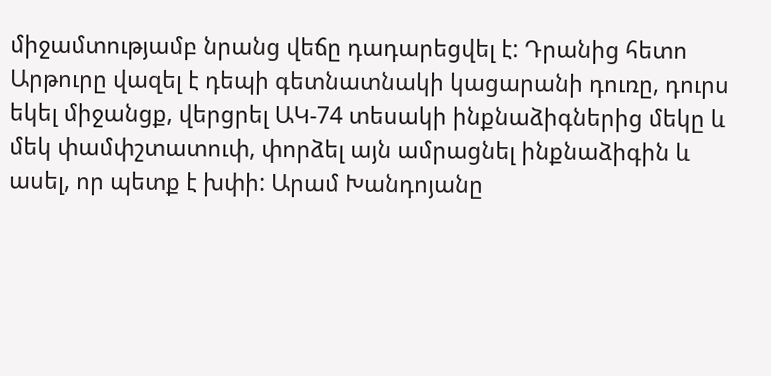միջամտությամբ նրանց վեճը դադարեցվել է: Դրանից հետո Արթուրը վազել է դեպի գետնատնակի կացարանի դուռը, դուրս եկել միջանցք, վերցրել ԱԿ-74 տեսակի ինքնաձիգներից մեկը և մեկ փամփշտատուփ, փորձել այն ամրացնել ինքնաձիգին և ասել, որ պետք է խփի: Արամ Խանդոյանը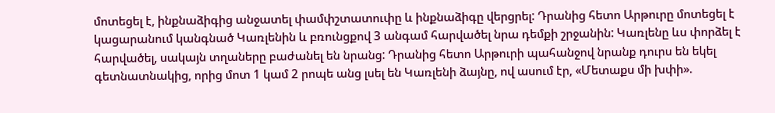մոտեցել է, ինքնաձիգից անջատել փամփշտատուփը և ինքնաձիգը վերցրել: Դրանից հետո Արթուրը մոտեցել է կացարանում կանգնած Կառլենին և բռունցքով 3 անգամ հարվածել նրա դեմքի շրջանին: Կառլենը ևս փորձել է հարվածել, սակայն տղաները բաժանել են նրանց: Դրանից հետո Արթուրի պահանջով նրանք դուրս են եկել գետնատնակից, որից մոտ 1 կամ 2 րոպե անց լսել են Կառլենի ձայնը, ով ասում էր, «Մետաքս մի խփի».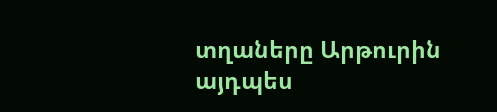տղաները Արթուրին այդպես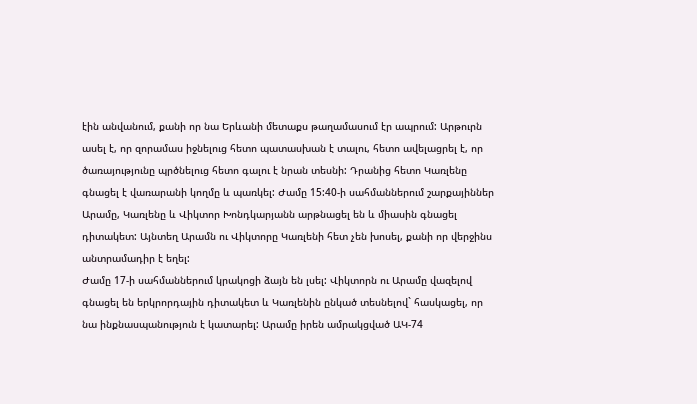էին անվանում, քանի որ նա Երևանի մետաքս թաղամասում էր ապրում: Արթուրն ասել է, որ զորամաս իջնելուց հետո պատասխան է տալու, հետո ավելացրել է, որ ծառայությունը պրծնելուց հետո գալու է նրան տեսնի: Դրանից հետո Կառլենը գնացել է վառարանի կողմը և պառկել: Ժամը 15:40-ի սահմաններում շարքայիններ Արամը, Կառլենը և Վիկտոր Խոնդկարյանն արթնացել են և միասին գնացել դիտակետ: Այնտեղ Արամն ու Վիկտորը Կառլենի հետ չեն խոսել, քանի որ վերջինս անտրամադիր է եղել:
Ժամը 17-ի սահմաններում կրակոցի ձայն են լսել: Վիկտորն ու Արամը վազելով գնացել են երկրորդային դիտակետ և Կառլենին ընկած տեսնելով` հասկացել, որ նա ինքնասպանություն է կատարել: Արամը իրեն ամրակցված ԱԿ-74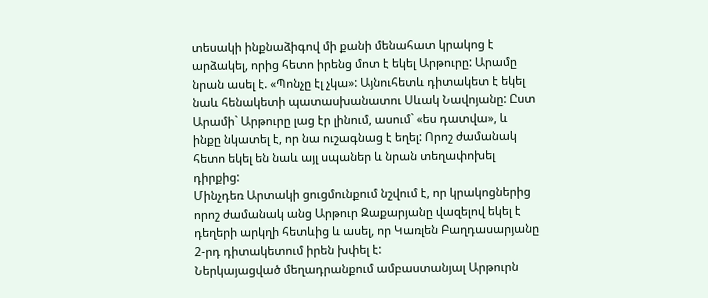տեսակի ինքնաձիգով մի քանի մենահատ կրակոց է արձակել, որից հետո իրենց մոտ է եկել Արթուրը: Արամը նրան ասել է. «Պոնչը էլ չկա»: Այնուհետև դիտակետ է եկել նաև հենակետի պատասխանատու Սևակ Նավոյանը: Ըստ Արամի` Արթուրը լաց էր լինում, ասում` «ես դատվա», և ինքը նկատել է, որ նա ուշագնաց է եղել: Որոշ ժամանակ հետո եկել են նաև այլ սպաներ և նրան տեղափոխել դիրքից:
Մինչդեռ Արտակի ցուցմունքում նշվում է, որ կրակոցներից որոշ ժամանակ անց Արթուր Զաքարյանը վազելով եկել է դեղերի արկղի հետևից և ասել, որ Կառլեն Բաղդասարյանը 2-րդ դիտակետում իրեն խփել է:
Ներկայացված մեղադրանքում ամբաստանյալ Արթուրն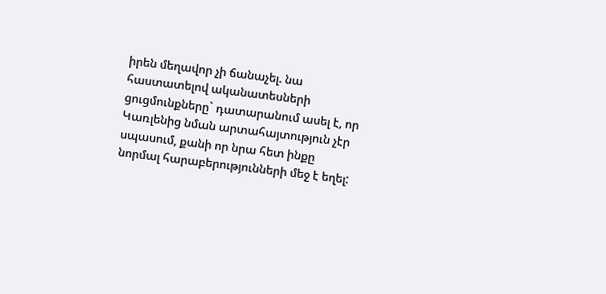իրեն մեղավոր չի ճանաչել. նա հաստատելով ականատեսների ցուցմունքները` դատարանում ասել է, որ Կառլենից նման արտահայտություն չէր սպասում, քանի որ նրա հետ ինքը նորմալ հարաբերությունների մեջ է եղել: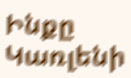Ինքը Կառլենի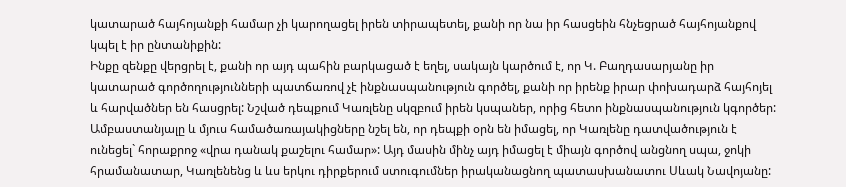կատարած հայհոյանքի համար չի կարողացել իրեն տիրապետել, քանի որ նա իր հասցեին հնչեցրած հայհոյանքով կպել է իր ընտանիքին:
Ինքը զենքը վերցրել է, քանի որ այդ պահին բարկացած է եղել, սակայն կարծում է, որ Կ. Բաղդասարյանը իր կատարած գործողությունների պատճառով չէ ինքնասպանություն գործել, քանի որ իրենք իրար փոխադարձ հայհոյել և հարվածներ են հասցրել: Նշված դեպքում Կառլենը սկզբում իրեն կսպաներ, որից հետո ինքնասպանություն կգործեր:
Ամբաստանյալը և մյուս համածառայակիցները նշել են, որ դեպքի օրն են իմացել, որ Կառլենը դատվածություն է ունեցել` հորաքրոջ «վրա դանակ քաշելու համար»: Այդ մասին մինչ այդ իմացել է միայն գործով անցնող սպա, ջոկի հրամանատար, Կառլենենց և ևս երկու դիրքերում ստուգումներ իրականացնող պատասխանատու Սևակ Նավոյանը: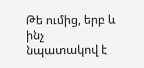Թե ումից, երբ և ինչ նպատակով է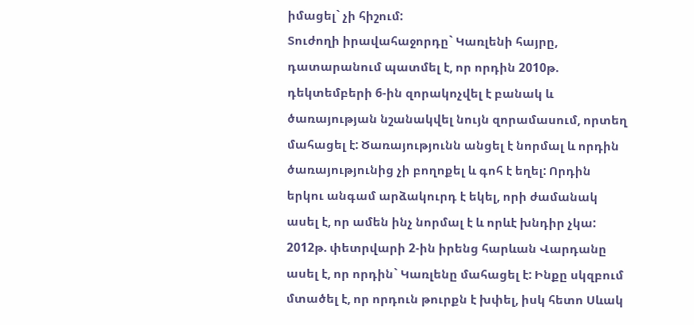իմացել` չի հիշում:
Տուժողի իրավահաջորդը` Կառլենի հայրը, դատարանում պատմել է, որ որդին 2010թ. դեկտեմբերի 6-ին զորակոչվել է բանակ և ծառայության նշանակվել նույն զորամասում, որտեղ մահացել է: Ծառայությունն անցել է նորմալ և որդին ծառայությունից չի բողոքել և գոհ է եղել: Որդին երկու անգամ արձակուրդ է եկել, որի ժամանակ ասել է, որ ամեն ինչ նորմալ է և որևէ խնդիր չկա:
2012թ. փետրվարի 2-ին իրենց հարևան Վարդանը ասել է, որ որդին` Կառլենը մահացել է: Ինքը սկզբում մտածել է, որ որդուն թուրքն է խփել, իսկ հետո Սևակ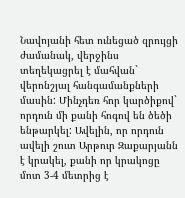Նավոյանի հետ ունեցած զրույցի ժամանակ, վերջինս տեղեկացրել է մահվան` վերոնշյալ հանգամանքների մասին: Մինչդեռ հոր կարծիքով` որդուն մի քանի հոգով են ծեծի ենթարկել: Ավելին, որ որդուն ավելի շուտ Արթուր Զաքարյանն է կրակել, քանի որ կրակոցը մոտ 3-4 մետրից է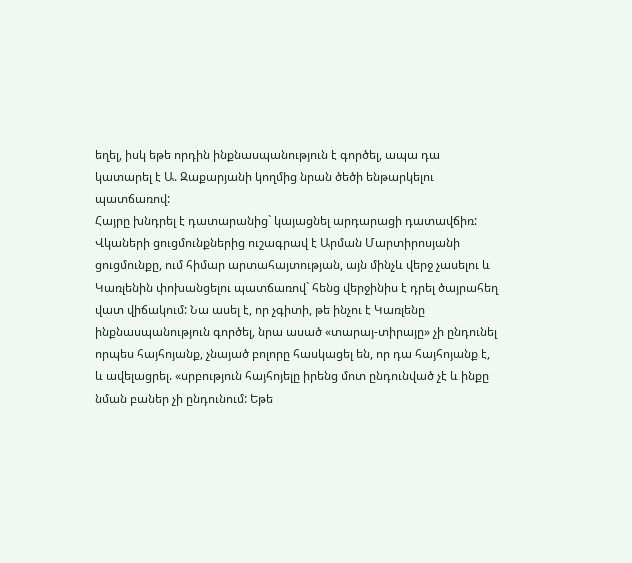եղել, իսկ եթե որդին ինքնասպանություն է գործել, ապա դա կատարել է Ա. Զաքարյանի կողմից նրան ծեծի ենթարկելու պատճառով:
Հայրը խնդրել է դատարանից` կայացնել արդարացի դատավճիռ:
Վկաների ցուցմունքներից ուշագրավ է Արման Մարտիրոսյանի ցուցմունքը, ում հիմար արտահայտության, այն մինչև վերջ չասելու և Կառլենին փոխանցելու պատճառով` հենց վերջինիս է դրել ծայրահեղ վատ վիճակում: Նա ասել է, որ չգիտի, թե ինչու է Կառլենը ինքնասպանություն գործել, նրա ասած «տարայ-տիրայը» չի ընդունել որպես հայհոյանք, չնայած բոլորը հասկացել են, որ դա հայհոյանք է, և ավելացրել. «սրբություն հայհոյելը իրենց մոտ ընդունված չէ և ինքը նման բաներ չի ընդունում: Եթե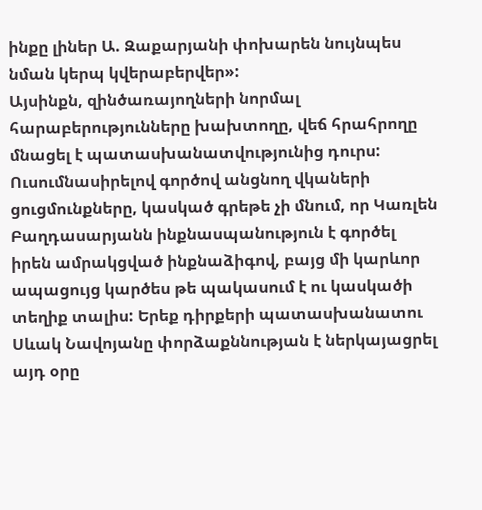ինքը լիներ Ա. Զաքարյանի փոխարեն նույնպես նման կերպ կվերաբերվեր»:
Այսինքն, զինծառայողների նորմալ հարաբերությունները խախտողը, վեճ հրահրողը մնացել է պատասխանատվությունից դուրս:
Ուսումնասիրելով գործով անցնող վկաների ցուցմունքները, կասկած գրեթե չի մնում, որ Կառլեն Բաղդասարյանն ինքնասպանություն է գործել իրեն ամրակցված ինքնաձիգով, բայց մի կարևոր ապացույց կարծես թե պակասում է ու կասկածի տեղիք տալիս: Երեք դիրքերի պատասխանատու Սևակ Նավոյանը փորձաքննության է ներկայացրել այդ օրը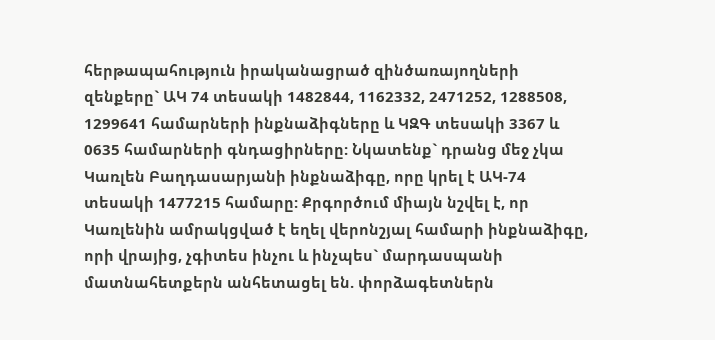հերթապահություն իրականացրած զինծառայողների զենքերը` ԱԿ 74 տեսակի 1482844, 1162332, 2471252, 1288508, 1299641 համարների ինքնաձիգները և ԿԶԳ տեսակի 3367 և 0635 համարների գնդացիրները: Նկատենք` դրանց մեջ չկա Կառլեն Բաղդասարյանի ինքնաձիգը, որը կրել է ԱԿ-74 տեսակի 1477215 համարը: Քրգործում միայն նշվել է, որ Կառլենին ամրակցված է եղել վերոնշյալ համարի ինքնաձիգը, որի վրայից, չգիտես ինչու և ինչպես` մարդասպանի մատնահետքերն անհետացել են. փորձագետներն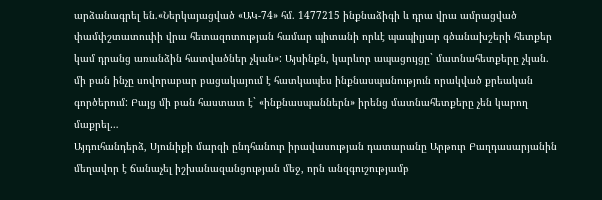արձանագրել են.«Ներկայացված «ԱԿ-74» հմ. 1477215 ինքնաձիգի և դրա վրա ամրացված փամփշտատուփի վրա հետազոտության համար պիտանի որևէ պապիլյար գծանախշերի հետքեր կամ դրանց առանձին հատվածներ չկան»: Այսինքն, կարևոր ապացույցը` մատնահետքերը չկան. մի բան ինչը սովորաբար բացակայում է հատկապես ինքնասպանություն որակված քրեական գործերում: Բայց մի բան հաստատ է` «ինքնասպաններն» իրենց մատնահետքերը չեն կարող մաքրել…
Այդուհանդերձ, Սյունիքի մարզի ընդհանուր իրավասության դատարանը Արթուր Բաղդասարյանին մեղավոր է ճանաչել իշխանազանցության մեջ, որն անզգուշությամբ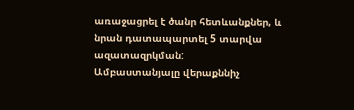առաջացրել է ծանր հետևանքներ, և նրան դատապարտել 5 տարվա ազատազրկման:
Ամբաստանյալը վերաքննիչ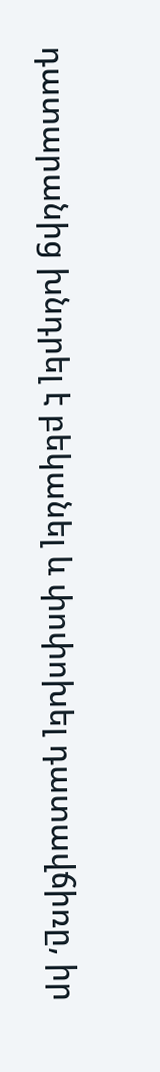դատարանից խնդրել է բեկանել և փոփոխել դատավճիռը, իր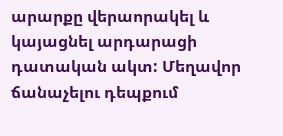արարքը վերաորակել և կայացնել արդարացի դատական ակտ: Մեղավոր ճանաչելու դեպքում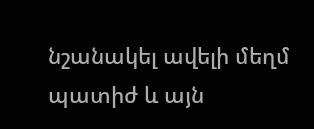նշանակել ավելի մեղմ պատիժ և այն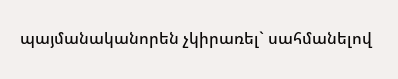պայմանականորեն չկիրառել` սահմանելով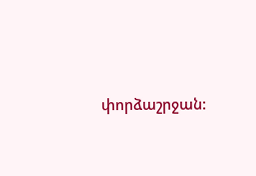փորձաշրջան: